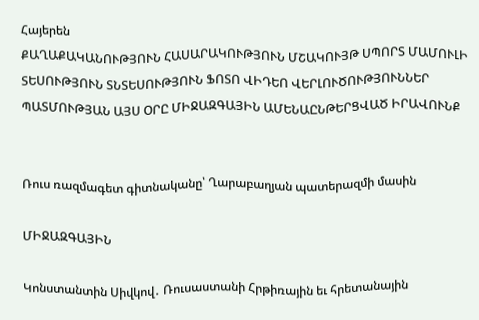Հայերեն
ՔԱՂԱՔԱԿԱՆՈՒԹՅՈՒՆ ՀԱՍԱՐԱԿՈՒԹՅՈՒՆ ՄՇԱԿՈՒՅԹ ՍՊՈՐՏ ՄԱՄՈՒԼԻ ՏԵՍՈՒԹՅՈՒՆ ՏՆՏԵՍՈՒԹՅՈՒՆ ՖՈՏՈ ՎԻԴԵՈ ՎԵՐԼՈՒԾՈՒԹՅՈՒՆՆԵՐ ՊԱՏՄՈՒԹՅԱՆ ԱՅՍ ՕՐԸ ՄԻՋԱԶԳԱՅԻՆ ԱՄԵՆԱԸՆԹԵՐՑՎԱԾ ԻՐԱՎՈՒՆՔ


Ռուս ռազմագետ գիտնականը՝ Ղարաբաղյան պատերազմի մասին

ՄԻՋԱԶԳԱՅԻՆ

Կոնստանտին Սիվկով․ Ռուսաստանի Հրթիռային եւ հրետանային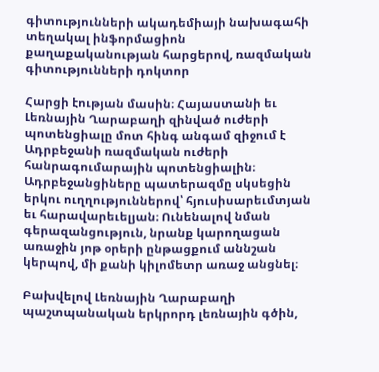գիտությունների ակադեմիայի նախագահի տեղակալ ինֆորմացիոն քաղաքականության հարցերով, ռազմական գիտությունների դոկտոր

Հարցի էության մասին։ Հայաստանի եւ Լեռնային Ղարաբաղի զինված ուժերի պոտենցիալը մոտ հինգ անգամ զիջում է Ադրբեջանի ռազմական ուժերի հանրագումարային պոտենցիալին։ Ադրբեջանցիները պատերազմը սկսեցին երկու ուղղություններով՝ հյուսիսարեւմտյան եւ հարավարեւելյան։ Ունենալով նման գերազանցություն, նրանք կարողացան առաջին յոթ օրերի ընթացքում աննշան կերպով, մի քանի կիլոմետր առաջ անցնել։

Բախվելով Լեռնային Ղարաբաղի պաշտպանական երկրորդ լեռնային գծին,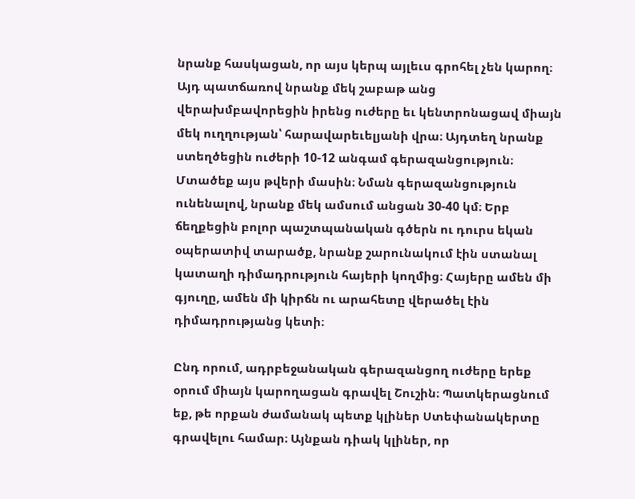նրանք հասկացան, որ այս կերպ այլեւս գրոհել չեն կարող։ Այդ պատճառով նրանք մեկ շաբաթ անց վերախմբավորեցին իրենց ուժերը եւ կենտրոնացավ միայն մեկ ուղղության՝ հարավարեւելյանի վրա։ Այդտեղ նրանք ստեղծեցին ուժերի 10-12 անգամ գերազանցություն։ Մտածեք այս թվերի մասին։ Նման գերազանցություն ունենալով, նրանք մեկ ամսում անցան 30-40 կմ։ Երբ  ճեղքեցին բոլոր պաշտպանական գծերն ու դուրս եկան օպերատիվ տարածք, նրանք շարունակում էին ստանալ կատաղի դիմադրություն հայերի կողմից։ Հայերը ամեն մի գյուղը, ամեն մի կիրճն ու արահետը վերածել էին դիմադրությանց կետի։

Ընդ որում, ադրբեջանական գերազանցող ուժերը երեք օրում միայն կարողացան գրավել Շուշին։ Պատկերացնում եք, թե որքան ժամանակ պետք կլիներ Ստեփանակերտը գրավելու համար։ Այնքան դիակ կլիներ, որ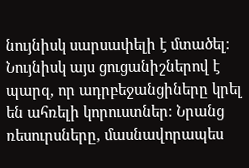նույնիսկ սարսափելի է մտածել։ Նույնիսկ այս ցուցանիշներով է պարզ, որ ադրբեջանցիները կրել են ահռելի կորուստներ։ Նրանց ռեսուրսները, մասնավորապես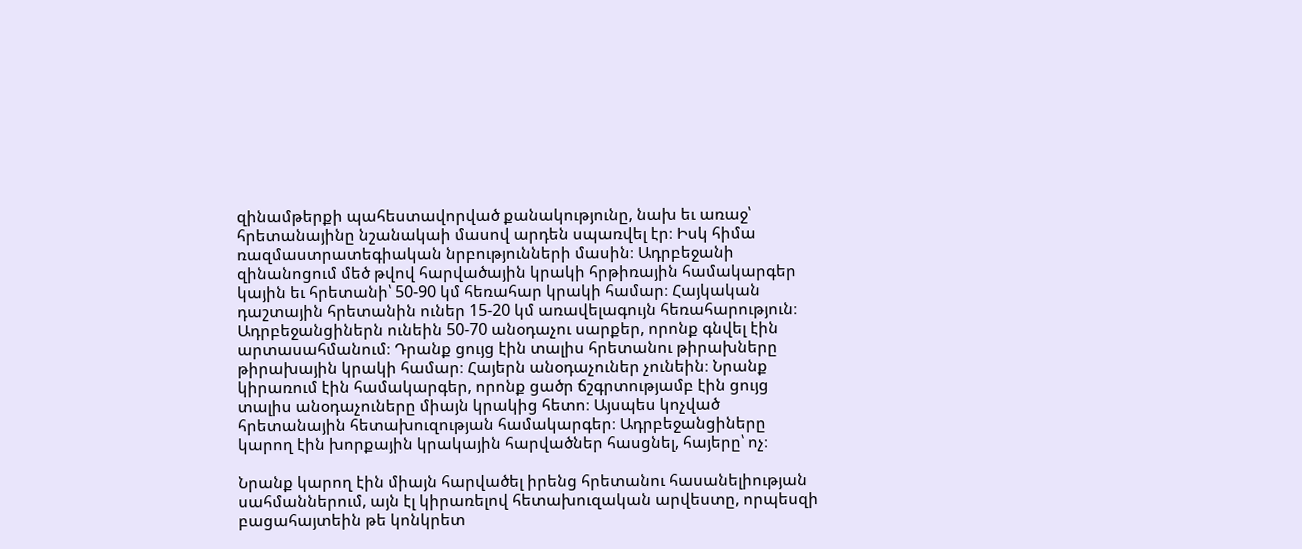զինամթերքի պահեստավորված քանակությունը, նախ եւ առաջ՝ հրետանայինը նշանակաի մասով արդեն սպառվել էր։ Իսկ հիմա ռազմաստրատեգիական նրբությունների մասին։ Ադրբեջանի զինանոցում մեծ թվով հարվածային կրակի հրթիռային համակարգեր կային եւ հրետանի՝ 50-90 կմ հեռահար կրակի համար։ Հայկական դաշտային հրետանին ուներ 15-20 կմ առավելագույն հեռահարություն։ Ադրբեջանցիներն ունեին 50-70 անօդաչու սարքեր, որոնք գնվել էին արտասահմանում։ Դրանք ցույց էին տալիս հրետանու թիրախները թիրախային կրակի համար։ Հայերն անօդաչուներ չունեին։ Նրանք կիրառում էին համակարգեր, որոնք ցածր ճշգրտությամբ էին ցույց տալիս անօդաչուները միայն կրակից հետո։ Այսպես կոչված հրետանային հետախուզության համակարգեր։ Ադրբեջանցիները կարող էին խորքային կրակային հարվածներ հասցնել, հայերը՝ ոչ։

Նրանք կարող էին միայն հարվածել իրենց հրետանու հասանելիության սահմաններում, այն էլ կիրառելով հետախուզական արվեստը, որպեսզի բացահայտեին թե կոնկրետ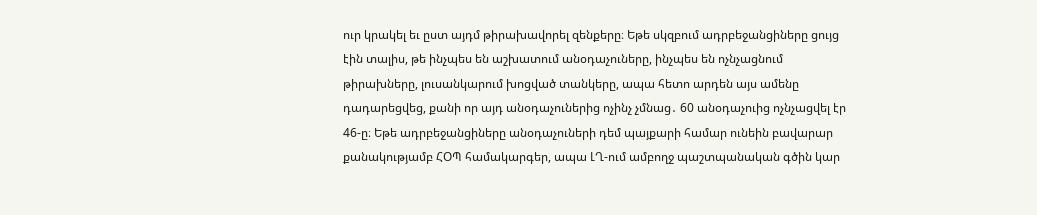ուր կրակել եւ ըստ այդմ թիրախավորել զենքերը։ Եթե սկզբում ադրբեջանցիները ցույց էին տալիս, թե ինչպես են աշխատում անօդաչուները, ինչպես են ոչնչացնում թիրախները, լուսանկարում խոցված տանկերը, ապա հետո արդեն այս ամենը դադարեցվեց, քանի որ այդ անօդաչուներից ոչինչ չմնաց․ 60 անօդաչուից ոչնչացվել էր 46-ը։ Եթե ադրբեջանցիները անօդաչուների դեմ պայքարի համար ունեին բավարար քանակությամբ ՀՕՊ համակարգեր, ապա ԼՂ-ում ամբողջ պաշտպանական գծին կար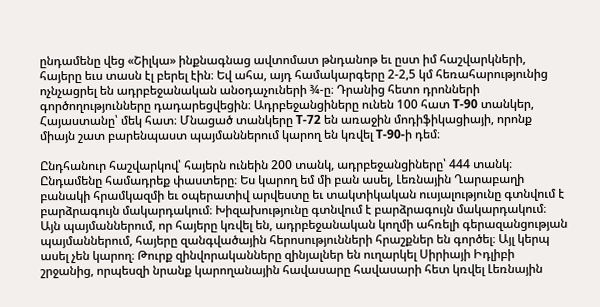ընդամենը վեց «Շիլկա» ինքնագնաց ավտոմատ թնդանոթ եւ ըստ իմ հաշվարկների, հայերը եւս տասն էլ բերել էին։ Եվ ահա, այդ համակարգերը 2-2,5 կմ հեռահարությունից ոչնչացրել են ադրբեջանական անօդաչուների ¾-ը։ Դրանից հետո դրոնների գործողությունները դադարեցվեցին։ Ադրբեջանցիները ունեն 100 հատ Т-90 տանկեր, Հայաստանը՝ մեկ հատ։ Մնացած տանկերը Т-72 են առաջին մոդիֆիկացիայի, որոնք միայն շատ բարենպաստ պայմաններում կարող են կռվել Т-90-ի դեմ։

Ընդհանուր հաշվարկով՝ հայերն ունեին 200 տանկ, ադրբեջանցիները՝ 444 տանկ։ Ընդամենը համադրեք փաստերը։ Ես կարող եմ մի բան ասել, Լեռնային Ղարաբաղի բանակի հրամկազմի եւ օպերատիվ արվեստը եւ տակտիկական ուսյալությունը գտնվում է բարձրագույն մակարդակում։ Խիզախությունը գտնվում է բարձրագույն մակարդակում։ Այն պայմաններում, որ հայերը կռվել են, ադրբեջանական կողմի ահռելի գերազանցության պայմաններում, հայերը զանգվածային հերոսությունների հրաշքներ են գործել։ Այլ կերպ ասել չեն կարող։ Թուրք զինվորականները զինյալներ են ուղարկել Սիրիայի Իդլիբի շրջանից, որպեսզի նրանք կարողանային հավասարը հավասարի հետ կռվել Լեռնային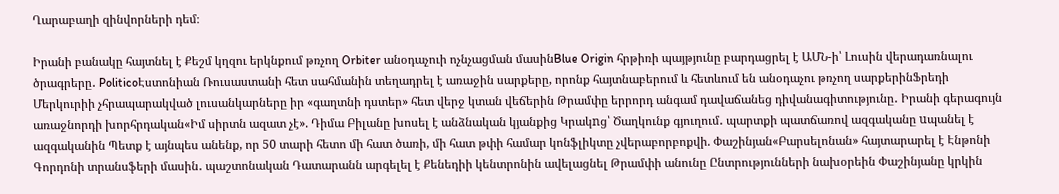Ղարաբաղի զինվորների դեմ։

Իրանի բանակը հայտնել է Քեշմ կղզու երկնքում թռչող Orbiter անօդաչուի ոչնչացման մասինBlue Origin հրթիռի պայթյունը բարդացրել է ԱՄՆ-ի՝ Լուսին վերադառնալու ծրագրերը․ PoliticoԷստոնիան Ռուսաստանի հետ սահմանին տեղադրել է առաջին սարքերը, որոնք հայտնաբերում և հետևում են անօդաչու թռչող սարքերինՖրեդի Մերկուրիի չհրապարակված լուսանկարները իր «գաղտնի դստեր» հետ վերջ կտան վեճերին Թրամփը երրորդ անգամ դավաճանեց դիվանագիտությունը․ Իրանի գերագույն առաջնորդի խորհրդական«Իմ սիրտն ազատ չէ». Դիմա Բիլանը խոսել է անձնական կյանքից Կրակnց՝ Ծաղկունք գյուղում․ պարտքի պատճառով ազգականը uպանել է ազգականին Պետք է այնպես անենք, որ 50 տարի հետո մի հատ ծառի, մի հատ թփի համար կոնֆլիկտը չվերաբորբոքվի. Փաշինյան«Բարսելոնան» հայտարարել է Էնթոնի Գորդոնի տրանսֆերի մասին․ պաշտոնական Դատարանն արգելել է Քենեդիի կենտրոնին ավելացնել Թրամփի անունը Ընտրությունների նախօրեին Փաշինյանը կրկին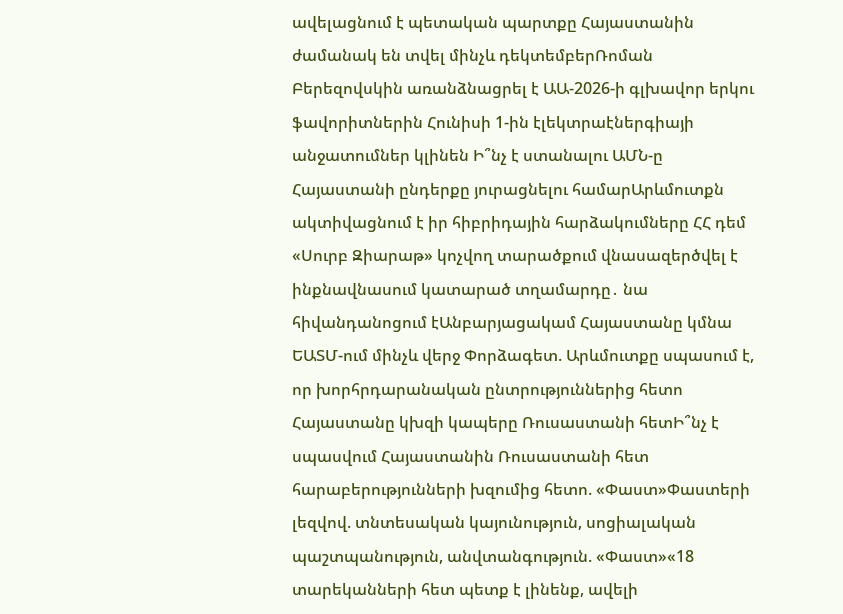ավելացնում է պետական պարտքը Հայաստանին ժամանակ են տվել մինչև դեկտեմբերՌոման Բերեզովսկին առանձնացրել է ԱԱ-2026-ի գլխավոր երկու ֆավորիտներին Հունիսի 1-ին էլեկտրաէներգիայի անջատումներ կլինեն Ի՞նչ է ստանալու ԱՄՆ-ը Հայաստանի ընդերքը յուրացնելու համարԱրևմուտքն ակտիվացնում է իր հիբրիդային հարձակումները ՀՀ դեմ «Սուրբ Զիարաթ» կոչվող տարածքում վնասազերծվել է ինքնավնասում կատարած տղամարդը․ նա հիվանդանոցում էԱնբարյացակամ Հայաստանը կմնա ԵԱՏՄ-ում մինչև վերջ Փորձագետ. Արևմուտքը սպասում է, որ խորհրդարանական ընտրություններից հետո Հայաստանը կխզի կապերը Ռուսաստանի հետԻ՞նչ է սպասվում Հայաստանին Ռուսաստանի հետ հարաբերությունների խզումից հետո. «Փաստ»Փաստերի լեզվով. տնտեսական կայունություն, սոցիալական պաշտպանություն, անվտանգություն. «Փաստ»«18 տարեկանների հետ պետք է լինենք, ավելի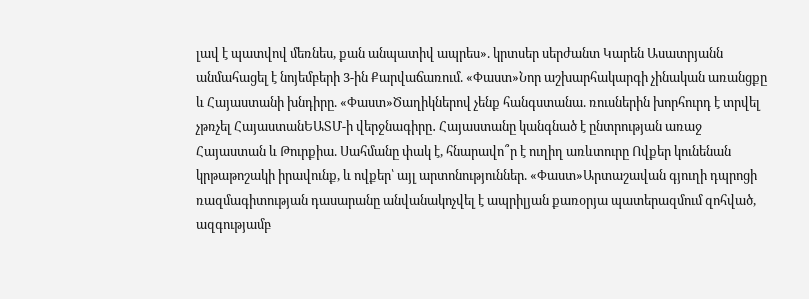լավ է պատվով մեռնես, քան անպատիվ ապրես». կրտսեր սերժանտ Կարեն Ասատրյանն անմահացել է նոյեմբերի 3-ին Քարվաճառում. «Փաստ»Նոր աշխարհակարգի չինական առանցքը և Հայաստանի խնդիրը. «Փաստ»Ծաղիկներով չենք հանգստանա. ռուսներին խորհուրդ է տրվել չթռչել ՀայաստանԵԱՏՄ-ի վերջնագիրը․ Հայաստանը կանգնած է ընտրության առաջ Հայաստան և Թուրքիա. Սահմանը փակ է, հնարավո՞ր է ուղիղ առևտուրը Ովքեր կունենան կրթաթոշակի իրավունք, և ովքեր՝ այլ արտոնություններ. «Փաստ»Արտաշավան գյուղի դպրոցի ռազմագիտության դասարանը անվանակոչվել է ապրիլյան քառօրյա պատերազմում զոհված, ազգությամբ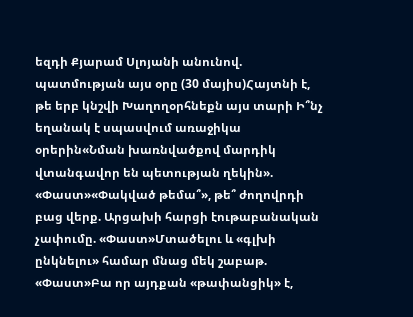եզդի Քյարամ Սլոյանի անունով. պատմության այս օրը (30 մայիս)Հայտնի է, թե երբ կնշվի Խաղողօրհնեքն այս տարի Ի՞նչ եղանակ է սպասվում առաջիկա օրերին«Նման խառնվածքով մարդիկ վտանգավոր են պետության ղեկին». «Փաստ»«Փակված թեմա՞», թե՞ ժողովրդի բաց վերք. Արցախի հարցի էութաբանական չափումը. «Փաստ»Մտածելու և «գլխի ընկնելու» համար մնաց մեկ շաբաթ. «Փաստ»Բա որ այդքան «թափանցիկ» է,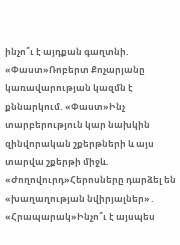ինչո՞ւ է այդքան գաղտնի. «Փաստ»Ռոբերտ Քոչարյանը կառավարության կազմն է քննարկում. «Փաստ»Ինչ տարբերություն կար նախկին զինվորական շքերթների և այս տարվա շքերթի միջև. «Ժողովուրդ»Հերոսները դարձել են «խաղաղության նվիրյալներ»․ «Հրապարակ»Ինչո՞ւ է այսպես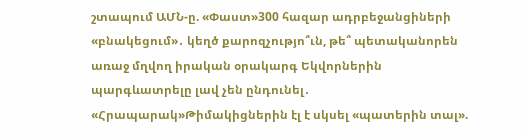շտապում ԱՄՆ-ը. «Փաստ»300 հազար ադրբեջանցիների «բնակեցում»․ կեղծ քարոզչությո՞ւն, թե՞ պետականորեն առաջ մղվող իրական օրակարգ Եկվորներին պարգևատրելը լավ չեն ընդունել․ «Հրապարակ»Թիմակիցներին էլ է սկսել «պատերին տալ».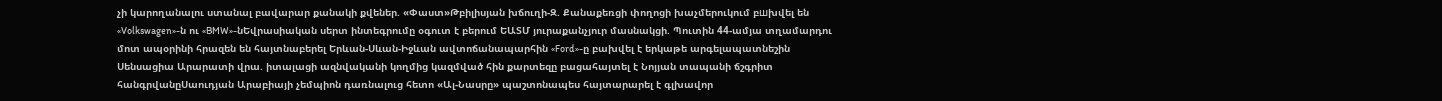չի կարողանալու ստանալ բավարար քանակի քվեներ. «Փաստ»Թբիլիսյան խճուղի-Զ. Քանաքեռցի փողոցի խաչմերուկում բшխվել են «Volkswagen»-ն ու «BMW»-նԵվրասիական սերտ ինտեգրումը օգուտ է բերում ԵԱՏՄ յուրաքանչյուր մասնակցի. Պուտին 44-ամյա տղամարդու մոտ ապօրինի հրազեն են հայտնաբերել Երևան-Սևան-Իջևան ավտոճանապարհին «Ford»-ը բախվել է երկաթե արգելապատնեշին Սենսացիա Արարատի վրա. իտալացի ազնվականի կողմից կազմված հին քարտեզը բացահայտել է Նոյյան տապանի ճշգրիտ հանգրվանըՍաուդյան Արաբիայի չեմպիոն դառնալուց հետո «Ալ-Նասրը» պաշտոնապես հայտարարել է գլխավոր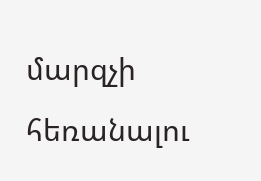մարզչի հեռանալու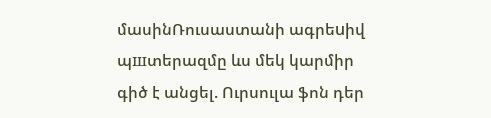մասինՌուսաստանի ագրեuիվ պшտերազմը ևս մեկ կարմիր գիծ է անցել. Ուրսուլա ֆոն դեր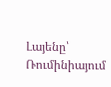Լայենը՝ Ռումինիայում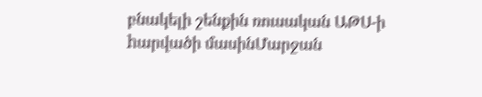բնակելի շենքին ռուսական ԱԹՍ-ի hարվածի մասինՄարջան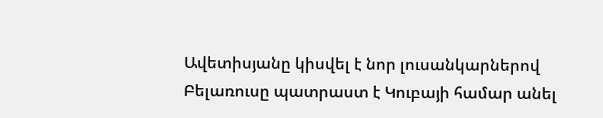Ավետիսյանը կիսվել է նոր լուսանկարներով Բելառուսը պատրաստ է Կուբայի համար անել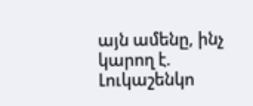այն ամենը, ինչ կարող է. Լուկաշենկո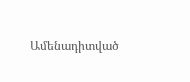Ամենադիտված